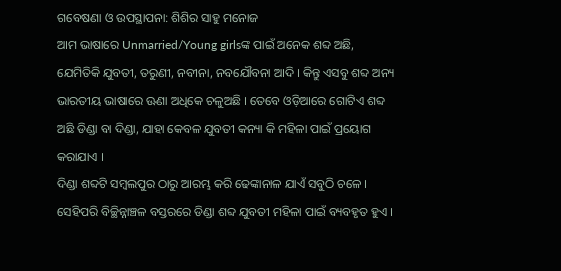ଗବେଷଣା ଓ ଉପସ୍ଥାପନା: ଶିଶିର ସାହୁ ମନୋଜ
ଆମ ଭାଷାରେ Unmarried/Young girlsଙ୍କ ପାଇଁ ଅନେକ ଶବ୍ଦ ଅଛି, ଯେମିତିକି ଯୁବତୀ, ତରୁଣୀ, ନବୀନା, ନବଯୌବନା ଆଦି । କିନ୍ତୁ ଏସବୁ ଶବ୍ଦ ଅନ୍ୟ ଭାରତୀୟ ଭାଷାରେ ଊଣା ଅଧିକେ ଚଳୁଅଛି । ତେବେ ଓଡ଼ିଆରେ ଗୋଟିଏ ଶବ୍ଦ ଅଛି ଡିଣ୍ଡା ବା ଦିଣ୍ଡା, ଯାହା କେବଳ ଯୁବତୀ କନ୍ୟା କି ମହିଳା ପାଇଁ ପ୍ରୟୋଗ କରାଯାଏ ।
ଦିଣ୍ଡା ଶବ୍ଦଟି ସମ୍ଵଲପୁର ଠାରୁ ଆରମ୍ଭ କରି ଢେଙ୍କାନାଳ ଯାଏଁ ସବୁଠି ଚଳେ । ସେହିପରି ବିଚ୍ଛିନ୍ନାଞ୍ଚଳ ବସ୍ତରରେ ଡିଣ୍ଡା ଶବ୍ଦ ଯୁବତୀ ମହିଳା ପାଇଁ ବ୍ୟବହୃତ ହୁଏ ।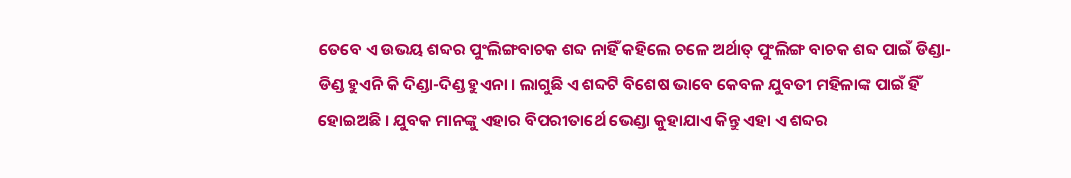ତେବେ ଏ ଉଭୟ ଶବ୍ଦର ପୁଂଲିଙ୍ଗବାଚକ ଶବ୍ଦ ନାହିଁ କହିଲେ ଚଳେ ଅର୍ଥାତ୍ ପୁଂଲିଙ୍ଗ ବାଚକ ଶବ୍ଦ ପାଇଁ ଡିଣ୍ଡା-ଡିଣ୍ଡ ହୁଏନି କି ଦିଣ୍ଡା-ଦିଣ୍ଡ ହୁଏନା । ଲାଗୁଛି ଏ ଶବ୍ଦଟି ବିଶେଷ ଭାବେ କେବଳ ଯୁବତୀ ମହିଳାଙ୍କ ପାଇଁ ହିଁ ହୋଇଅଛି । ଯୁବକ ମାନଙ୍କୁ ଏହାର ବିପରୀତାର୍ଥେ ଭେଣ୍ଡା କୁହାଯାଏ କିନ୍ତୁ ଏହା ଏ ଶବ୍ଦର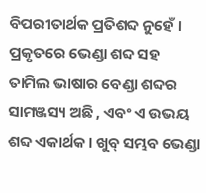ବିପରୀତାର୍ଥକ ପ୍ରତିଶବ୍ଦ ନୁହେଁ ।
ପ୍ରକୃତରେ ଭେଣ୍ଡା ଶବ୍ଦ ସହ ତାମିଲ ଭାଷାର ବେଣ୍ଡା ଶବ୍ଦର ସାମଞ୍ଜସ୍ୟ ଅଛି , ଏବଂ ଏ ଉଭୟ ଶବ୍ଦ ଏକାର୍ଥକ । ଖୁବ୍ ସମ୍ଭବ ଭେଣ୍ଡା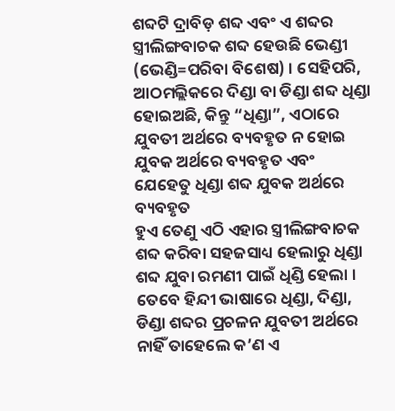ଶବ୍ଦଟି ଦ୍ରାବିଡ଼ ଶବ୍ଦ ଏବଂ ଏ ଶବ୍ଦର ସ୍ତ୍ରୀଲିଙ୍ଗବାଚକ ଶବ୍ଦ ହେଉଛି ଭେଣ୍ଡୀ (ଭେଣ୍ଡି=ପରିବା ବିଶେଷ) । ସେହିପରି, ଆଠମଲ୍ଲିକରେ ଦିଣ୍ଡା ବା ଡିଣ୍ଡା ଶବ୍ଦ ଧିଣ୍ଡା ହୋଇଅଛି, କିନ୍ତୁ “ଧିଣ୍ଡା”, ଏଠାରେ ଯୁବତୀ ଅର୍ଥରେ ବ୍ୟବହୃତ ନ ହୋଇ ଯୁବକ ଅର୍ଥରେ ବ୍ୟବହୃତ ଏବଂ ଯେହେତୁ ଧିଣ୍ଡା ଶବ୍ଦ ଯୁବକ ଅର୍ଥରେ ବ୍ୟବହୃତ
ହୁଏ ତେଣୁ ଏଠି ଏହାର ସ୍ତ୍ରୀଲିଙ୍ଗବାଚକ ଶବ୍ଦ କରିବା ସହଜସାଧ୍ୟ ହେଲାରୁ ଧିଣ୍ଡା ଶବ୍ଦ ଯୁବା ରମଣୀ ପାଇଁ ଧିଣ୍ଡି ହେଲା ।
ତେବେ ହିନ୍ଦୀ ଭାଷାରେ ଧିଣ୍ଡା, ଦିଣ୍ଡା, ଡିଣ୍ଡା ଶବ୍ଦର ପ୍ରଚଳନ ଯୁବତୀ ଅର୍ଥରେ ନାହିଁ ତାହେଲେ କ’ଣ ଏ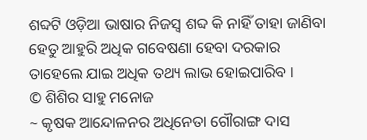ଶବ୍ଦଟି ଓଡ଼ିଆ ଭାଷାର ନିଜସ୍ଵ ଶବ୍ଦ କି ନାହିଁ ତାହା ଜାଣିବା ହେତୁ ଆହୁରି ଅଧିକ ଗବେଷଣା ହେବା ଦରକାର ତାହେଲେ ଯାଇ ଅଧିକ ତଥ୍ୟ ଲାଭ ହୋଇପାରିବ ।
© ଶିଶିର ସାହୁ ମନୋଜ
~ କୃଷକ ଆନ୍ଦୋଳନର ଅଧିନେତା ଗୌରାଙ୍ଗ ଦାସ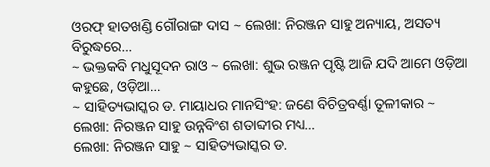ଓରଫ୍ ହାତଖଣ୍ଡି ଗୌରାଙ୍ଗ ଦାସ ~ ଲେଖା: ନିରଞ୍ଜନ ସାହୁ ଅନ୍ୟାୟ, ଅସତ୍ୟ ବିରୁଦ୍ଧରେ…
~ ଭକ୍ତକବି ମଧୁସୂଦନ ରାଓ ~ ଲେଖା: ଶୁଭ ରଞ୍ଜନ ପୃଷ୍ଟି ଆଜି ଯଦି ଆମେ ଓଡ଼ିଆ କହୁଛେ, ଓଡ଼ିଆ…
~ ସାହିତ୍ୟଭାସ୍କର ଡ. ମାୟାଧର ମାନସିଂହ: ଜଣେ ବିଚିତ୍ରବର୍ଣ୍ଣା ତୂଳୀକାର ~ ଲେଖା: ନିରଞ୍ଜନ ସାହୁ ଉନ୍ନବିଂଶ ଶତାବ୍ଦୀର ମଧ୍ୟ…
ଲେଖା: ନିରଞ୍ଜନ ସାହୁ ~ ସାହିତ୍ୟଭାସ୍କର ଡ.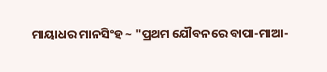ମାୟାଧର ମାନସିଂହ ~ "ପ୍ରଥମ ଯୌବନରେ ବାପା-ମାଆ-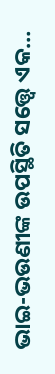ଭାଇ-ଭଉଣୀଙ୍କ ଉପସ୍ଥିତି ସତ୍ତ୍ୱେ ଏକ…